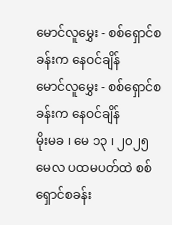မောင်လူမွှေး - စစ်ရှောင်စခန်းက နေဝင်ချိန်
မောင်လူမွှေး - စစ်ရှောင်စခန်းက နေဝင်ချိန်
မိုးမခ ၊ မေ ၁၃ ၊ ၂၀၂၅
မေလ ပထမပတ်ထဲ စစ်ရှောင်စခန်း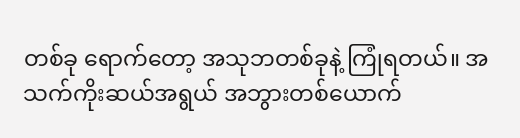တစ်ခု ရောက်တော့ အသုဘတစ်ခုနဲ့ ကြုံရတယ်။ အသက်ကိုးဆယ်အရွယ် အဘွားတစ်ယောက်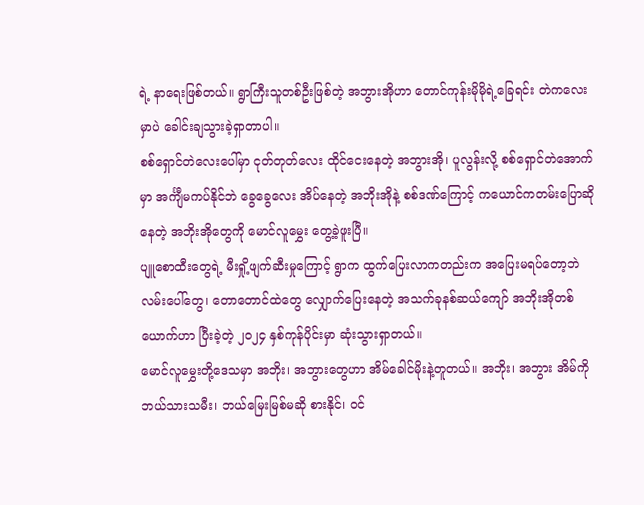ရဲ့ နာရေးဖြစ်တယ်။ ရွာကြီးသူတစ်ဦးဖြစ်တဲ့ အဘွားအိုဟာ တောင်ကုန်းမိုမိုရဲ့ခြေရင်း တဲကလေးမှာပဲ ခေါင်းချသွားခဲ့ရှာတာပါ။
စစ်ရှောင်တဲလေးပေါ်မှာ ငုတ်တုတ်လေး ထိုင်ငေးနေတဲ့ အဘွားအို၊ ပူလွန်းလို့ စစ်ရှောင်တဲအောက်မှာ အင်္ကျီမကပ်နိုင်ဘဲ ခွေခွေလေး အိပ်နေတဲ့ အဘိုးအိုနဲ့ စစ်ဒဏ်ကြောင့် ကယောင်ကတမ်းပြောဆိုနေတဲ့ အဘိုးအိုတွေကို မောင်လူမွှေး တွေ့ခဲ့ဖူးပြီ။
ပျူစောထီးတွေရဲ့ မီးရှို့ဖျက်ဆီးမှုကြောင့် ရွာက ထွက်ပြေးလာကတည်းက အပြေးမရပ်တော့ဘဲ လမ်းပေါ်တွေ၊ တောတောင်ထဲတွေ လျှောက်ပြေးနေတဲ့ အသက်ခုနစ်ဆယ်ကျော် အဘိုးအိုတစ်ယောက်ဟာ ပြီးခဲ့တဲ့ ၂၀၂၄ နှစ်ကုန်ပိုင်းမှာ ဆုံးသွားရှာတယ်။
မောင်လူမွှေးတို့ဒေသမှာ အဘိုး၊ အဘွားတွေဟာ အိမ်ခေါင်မိုးနဲ့တူတယ်။ အဘိုး၊ အဘွား အိမ်ကို ဘယ်သားသမီး၊ ဘယ်မြေးမြစ်မဆို စားနိုင်၊ ဝင်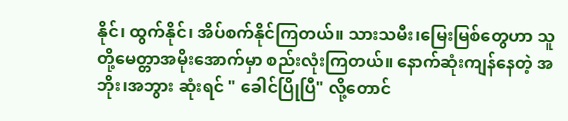နိုင်၊ ထွက်နိုင်၊ အိပ်စက်နိုင်ကြတယ်။ သားသမီး၊မြေးမြစ်တွေဟာ သူတို့မေတ္တာအမိုးအောက်မှာ စည်းလုံးကြတယ်။ နောက်ဆုံးကျန်နေတဲ့ အဘိုး၊အဘွား ဆုံးရင် " ခေါင်ပြိုပြီ" လို့တောင်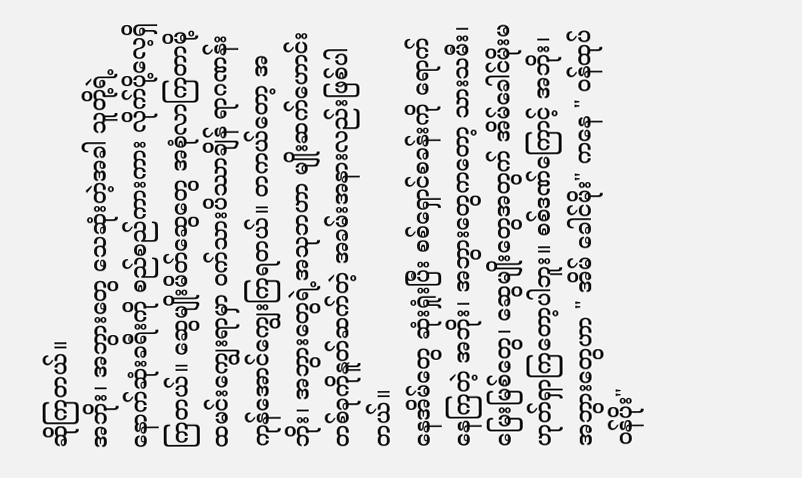ဆိုကြတယ်။
အဘိုး၊ အဘွားတွေ သေဆုံးတဲ့အခါ သူတို့ရဲ့နောက်ဆုံးခရီးကို စည်စည်ကားကား လိုက်ပို့လေ့ရှိကြတယ်။ ဆွေမျိုးမိတ်ဆွေတွေ အစုံလာကြတာမို့ ထမင်းကျွေးရာမှာ ဝက်သားပိဿာချိန် ရာဂဏန်း ကုန်အောင်ကျွေးကြရတယ်။ တကယ်တော့ အဘိုး၊ အဘွားတွေရဲ့အသုဘဟာ မျိုးဆက်ဟောင်းတစ်ခုကိုနူတ်ဆက်တဲ့ အခမ်းအနားလည်းဖြစ်ပါတယ်။
နေအိမ်တွေ ဆုံးရှုံးပြီး စစ်ရှောင်စခန်းကို ရောက်နေကြတဲ့ အဘိုး၊ အဘွားတွေကတော့ သားသမီး၊မြေးမြစ်တွေ၊ ဆွေမျိုးတွေအတွက် အိမ်ခေါင်မိုးမဟုတ်ရှာကြတော့ပါဘူး။ စစ်ဒဏ်ကြောင့် အဘိုး၊ အဘွားတွေဟာ " အိမ် ခေါင်မိုး" ကနေ " ဝန်ထုပ်ဝန်ပိုး"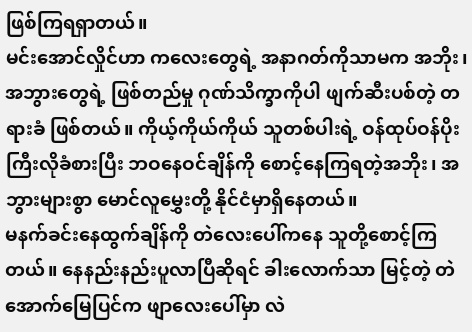ဖြစ်ကြရရှာတယ်။
မင်းအောင်လှိုင်ဟာ ကလေးတွေရဲ့ အနာဂတ်ကိုသာမက အဘိုး၊ အဘွားတွေရဲ့ ဖြစ်တည်မှု ဂုဏ်သိက္ခာကိုပါ ဖျက်ဆီးပစ်တဲ့ တရားခံ ဖြစ်တယ်။ ကိုယ့်ကိုယ်ကိုယ် သူတစ်ပါးရဲ့ ဝန်ထုပ်ဝန်ပိုးကြီးလိုခံစားပြီး ဘဝနေဝင်ချိန်ကို စောင့်နေကြရတဲ့အဘိုး၊ အဘွားများစွာ မောင်လူမွှေးတို့ နိုင်ငံမှာရှိနေတယ်။
မနက်ခင်းနေထွက်ချိန်ကို တဲလေးပေါ်ကနေ သူတို့စောင့်ကြတယ်။ နေနည်းနည်းပူလာပြီဆိုရင် ခါးလောက်သာ မြင့်တဲ့ တဲအောက်မြေပြင်က ဖျာလေးပေါ်မှာ လဲ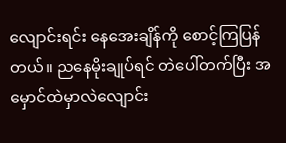လျောင်းရင်း နေအေးချိန်ကို စောင့်ကြပြန်တယ်။ ညနေမိုးချုပ်ရင် တဲပေါ်တက်ပြီး အမှောင်ထဲမှာလဲလျောင်း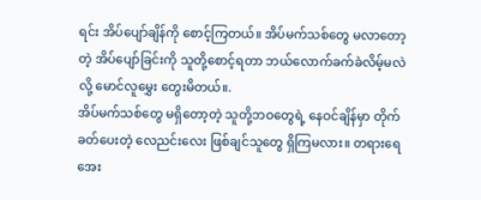ရင်း အိပ်ပျော်ချိန်ကို စောင့်ကြတယ်။ အိပ်မက်သစ်တွေ မလာတော့တဲ့ အိပ်ပျော်ခြင်းကို သူတို့စောင့်ရတာ ဘယ်လောက်ခက်ခဲလိမ့်မလဲလို့ မောင်လူမွှေး တွေးမိတယ်။.
အိပ်မက်သစ်တွေ မရှိတော့တဲ့ သူတို့ဘဝတွေရဲ့ နေဝင်ချိန်မှာ တိုက်ခတ်ပေးတဲ့ လေညင်းလေး ဖြစ်ချင်သူတွေ ရှိကြမလား။ တရားရေအေး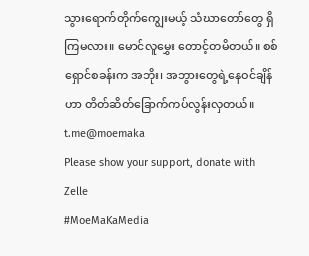သွားရောက်တိုက်ကျွေးမယ့် သံဃာတော်တွေ ရှိကြမလား။ မောင်လူမွှေး တောင့်တမိတယ်။ စစ်ရှောင်စခန်းက အဘိုး၊ အဘွားတွေရဲ့နေဝင်ချိန်ဟာ တိတ်ဆိတ်ခြောက်ကပ်လွန်းလှတယ်။
t.me@moemaka
Please show your support, donate with Zelle
#MoeMaKaMedia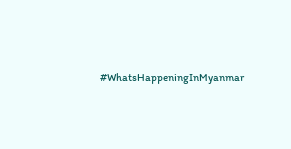#WhatsHappeningInMyanmar